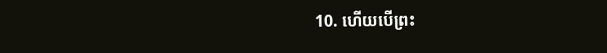10. ហើយបើព្រះ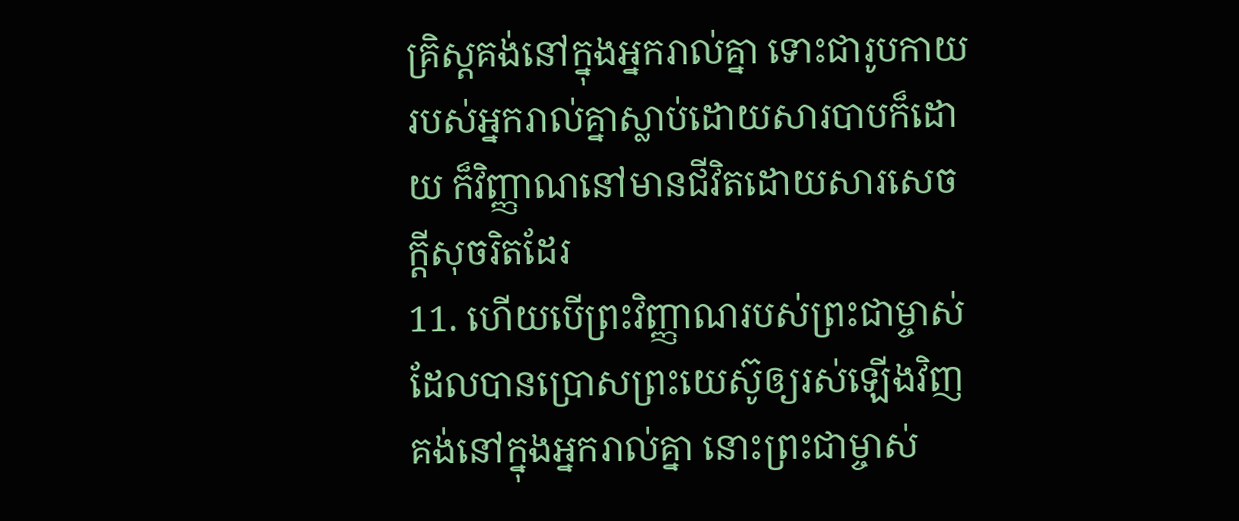គ្រិស្ដគង់នៅក្នុងអ្នករាល់គ្នា ទោះជារូបកាយរបស់អ្នករាល់គ្នាស្លាប់ដោយសារបាបក៏ដោយ ក៏វិញ្ញាណនៅមានជីវិតដោយសារសេចក្ដីសុចរិតដែរ
11. ហើយបើព្រះវិញ្ញាណរបស់ព្រះជាម្ចាស់ដែលបានប្រោសព្រះយេស៊ូឲ្យរស់ឡើងវិញគង់នៅក្នុងអ្នករាល់គ្នា នោះព្រះជាម្ចាស់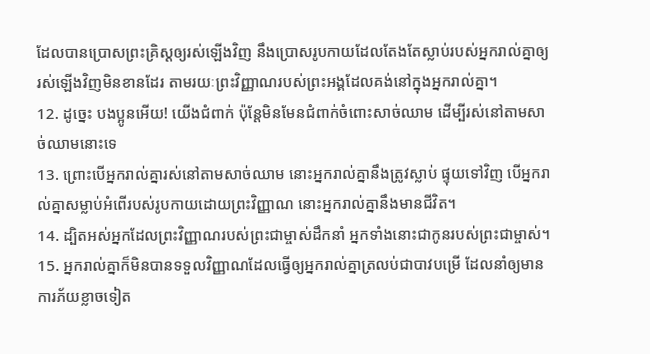ដែលបានប្រោសព្រះគ្រិស្ដឲ្យរស់ឡើងវិញ នឹងប្រោសរូបកាយដែលតែងតែស្លាប់របស់អ្នករាល់គ្នាឲ្យរស់ឡើងវិញមិនខានដែរ តាមរយៈព្រះវិញ្ញាណរបស់ព្រះអង្គដែលគង់នៅក្នុងអ្នករាល់គ្នា។
12. ដូច្នេះ បងប្អូនអើយ! យើងជំពាក់ ប៉ុន្ដែមិនមែនជំពាក់ចំពោះសាច់ឈាម ដើម្បីរស់នៅតាមសាច់ឈាមនោះទេ
13. ព្រោះបើអ្នករាល់គ្នារស់នៅតាមសាច់ឈាម នោះអ្នករាល់គ្នានឹងត្រូវស្លាប់ ផ្ទុយទៅវិញ បើអ្នករាល់គ្នាសម្លាប់អំពើរបស់រូបកាយដោយព្រះវិញ្ញាណ នោះអ្នករាល់គ្នានឹងមានជីវិត។
14. ដ្បិតអស់អ្នកដែលព្រះវិញ្ញាណរបស់ព្រះជាម្ចាស់ដឹកនាំ អ្នកទាំងនោះជាកូនរបស់ព្រះជាម្ចាស់។
15. អ្នករាល់គ្នាក៏មិនបានទទួលវិញ្ញាណដែលធ្វើឲ្យអ្នករាល់គ្នាត្រលប់ជាបាវបម្រើ ដែលនាំឲ្យមានការភ័យខ្លាចទៀត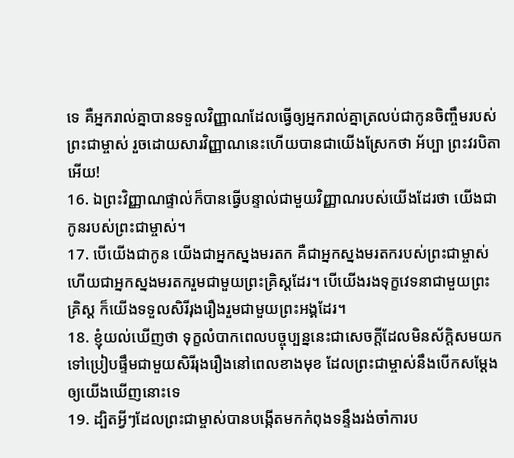ទេ គឺអ្នករាល់គ្នាបានទទួលវិញ្ញាណដែលធ្វើឲ្យអ្នករាល់គ្នាត្រលប់ជាកូនចិញ្ចឹមរបស់ព្រះជាម្ចាស់ រួចដោយសារវិញ្ញាណនេះហើយបានជាយើងស្រែកថា អ័ប្បា ព្រះវរបិតាអើយ!
16. ឯព្រះវិញ្ញាណផ្ទាល់ក៏បានធ្វើបន្ទាល់ជាមួយវិញ្ញាណរបស់យើងដែរថា យើងជាកូនរបស់ព្រះជាម្ចាស់។
17. បើយើងជាកូន យើងជាអ្នកស្នងមរតក គឺជាអ្នកស្នងមរតករបស់ព្រះជាម្ចាស់ ហើយជាអ្នកស្នងមរតករួមជាមួយព្រះគ្រិស្ដដែរ។ បើយើងរងទុក្ខវេទនាជាមួយព្រះគ្រិស្ដ ក៏យើងទទួលសិរីរុងរឿងរួមជាមួយព្រះអង្គដែរ។
18. ខ្ញុំយល់ឃើញថា ទុក្ខលំបាកពេលបច្ចុប្បន្ននេះជាសេចក្ដីដែលមិនស័ក្ដិសមយកទៅប្រៀបផ្ទឹមជាមួយសិរីរុងរឿងនៅពេលខាងមុខ ដែលព្រះជាម្ចាស់នឹងបើកសម្ដែងឲ្យយើងឃើញនោះទេ
19. ដ្បិតអ្វីៗដែលព្រះជាម្ចាស់បានបង្កើតមកកំពុងទន្ទឹងរង់ចាំការប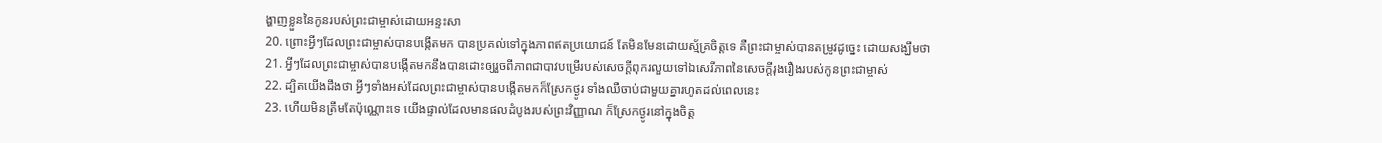ង្ហាញខ្លួននៃកូនរបស់ព្រះជាម្ចាស់ដោយអន្ទះសា
20. ព្រោះអ្វីៗដែលព្រះជាម្ចាស់បានបង្កើតមក បានប្រគល់ទៅក្នុងភាពឥតប្រយោជន៍ តែមិនមែនដោយស្ម័គ្រចិត្ដទេ គឺព្រះជាម្ចាស់បានតម្រូវដូច្នេះ ដោយសង្ឃឹមថា
21. អ្វីៗដែលព្រះជាម្ចាស់បានបង្កើតមកនឹងបានដោះឲ្យរួចពីភាពជាបាវបម្រើរបស់សេចក្ដីពុករលួយទៅឯសេរីភាពនៃសេចក្ដីរុងរឿងរបស់កូនព្រះជាម្ចាស់
22. ដ្បិតយើងដឹងថា អ្វីៗទាំងអស់ដែលព្រះជាម្ចាស់បានបង្កើតមកក៏ស្រែកថ្ងូរ ទាំងឈឺចាប់ជាមួយគ្នារហូតដល់ពេលនេះ
23. ហើយមិនត្រឹមតែប៉ុណ្ណោះទេ យើងផ្ទាល់ដែលមានផលដំបូងរបស់ព្រះវិញ្ញាណ ក៏ស្រែកថ្ងូរនៅក្នុងចិត្ដ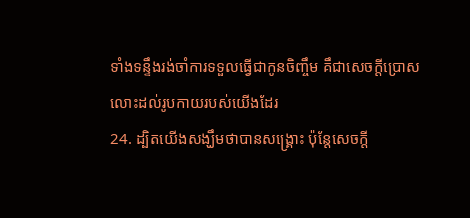ទាំងទន្ទឹងរង់ចាំការទទួលធ្វើជាកូនចិញ្ចឹម គឹជាសេចក្ដីប្រោសលោះដល់រូបកាយរបស់យើងដែរ
24. ដ្បិតយើងសង្ឃឹមថាបានសង្គ្រោះ ប៉ុន្ដែសេចក្ដី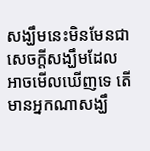សង្ឃឹមនេះមិនមែនជាសេចក្ដីសង្ឃឹមដែលអាចមើលឃើញទេ តើមានអ្នកណាសង្ឃឹ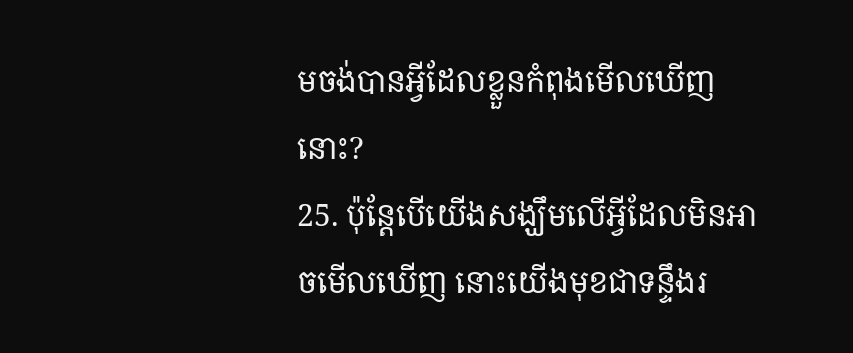មចង់បានអ្វីដែលខ្លួនកំពុងមើលឃើញនោះ?
25. ប៉ុន្ដែបើយើងសង្ឃឹមលើអ្វីដែលមិនអាចមើលឃើញ នោះយើងមុខជាទន្ទឹងរ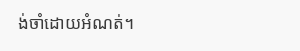ង់ចាំដោយអំណត់។